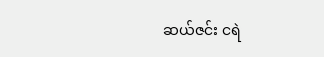ဆယ်ဇင်း ငရဲ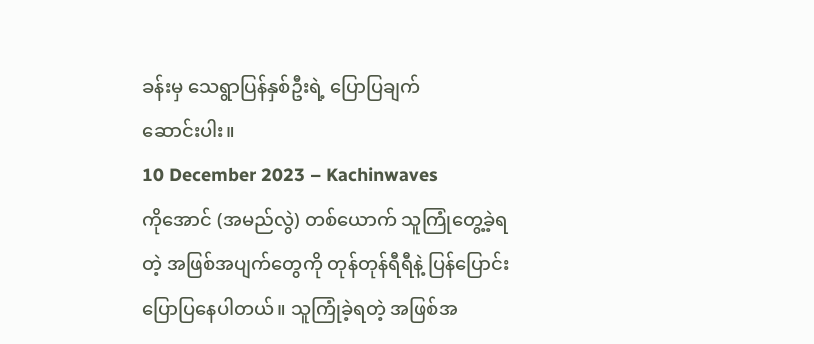ခန်းမှ သေရွာပြန်နှစ်ဦးရဲ့ ပြောပြချက်
ဆောင်းပါး။
10 December 2023 – Kachinwaves
ကိုအောင် (အမည်လွဲ) တစ်ယောက် သူကြုံတွေ့ခဲ့ရတဲ့ အဖြစ်အပျက်တွေကို တုန်တုန်ရီရီနဲ့ ပြန်ပြောင်းပြောပြနေပါတယ်။ သူကြုံခဲ့ရတဲ့ အဖြစ်အ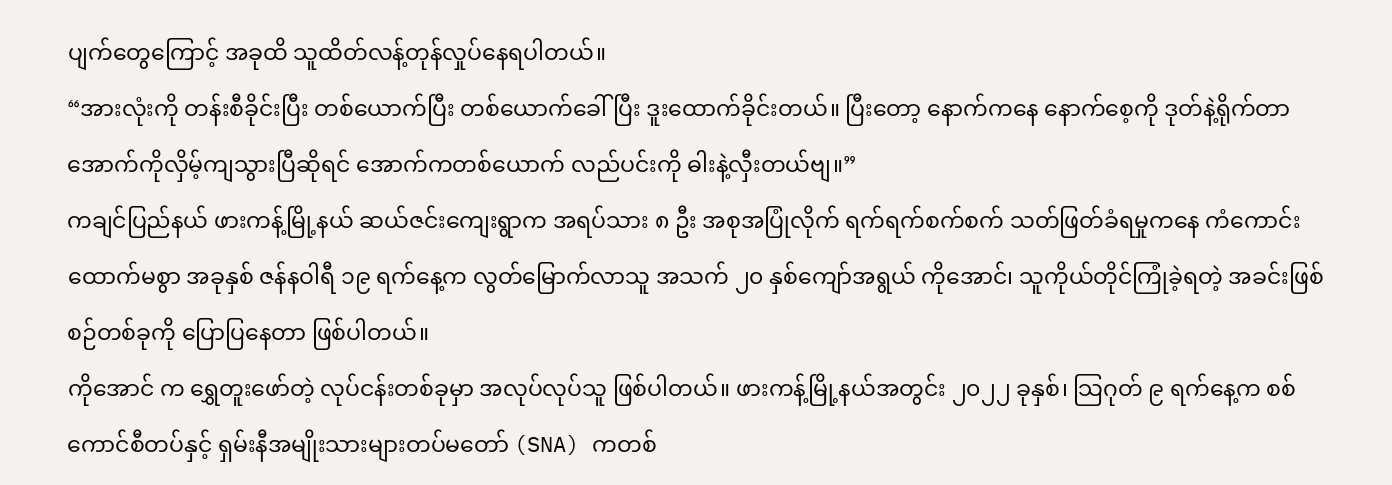ပျက်တွေကြောင့် အခုထိ သူထိတ်လန့်တုန်လှုပ်နေရပါတယ်။
“အားလုံးကို တန်းစီခိုင်းပြီး တစ်ယောက်ပြီး တစ်ယောက်ခေါ်ပြီး ဒူးထောက်ခိုင်းတယ်။ ပြီးတော့ နောက်ကနေ နောက်စေ့ကို ဒုတ်နဲ့ရိုက်တာ အောက်ကိုလှိမ့်ကျသွားပြီဆိုရင် အောက်ကတစ်ယောက် လည်ပင်းကို ဓါးနဲ့လှီးတယ်ဗျ။”
ကချင်ပြည်နယ် ဖားကန့်မြို့နယ် ဆယ်ဇင်းကျေးရွာက အရပ်သား ၈ ဦး အစုအပြုံလိုက် ရက်ရက်စက်စက် သတ်ဖြတ်ခံရမှုကနေ ကံကောင်းထောက်မစွာ အခုနှစ် ဇန်နဝါရီ ၁၉ ရက်နေ့က လွတ်မြောက်လာသူ အသက် ၂၀ နှစ်ကျော်အရွယ် ကိုအောင်၊ သူကိုယ်တိုင်ကြုံခဲ့ရတဲ့ အခင်းဖြစ်စဉ်တစ်ခုကို ပြောပြနေတာ ဖြစ်ပါတယ်။
ကိုအောင် က ရွှေတူးဖော်တဲ့ လုပ်ငန်းတစ်ခုမှာ အလုပ်လုပ်သူ ဖြစ်ပါတယ်။ ဖားကန့်မြို့နယ်အတွင်း ၂၀၂၂ ခုနှစ်၊ သြဂုတ် ၉ ရက်နေ့က စစ်ကောင်စီတပ်နှင့် ရှမ်းနီအမျိုးသားများတပ်မတော် (SNA) ကတစ်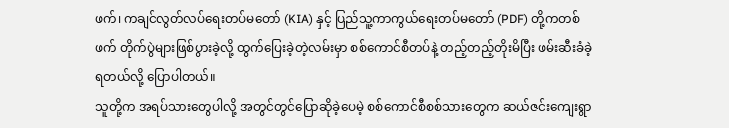ဖက်၊ ကချင်လွတ်လပ်ရေးတပ်မတော် (KIA) နှင့် ပြည်သူ့ကာကွယ်ရေးတပ်မတော် (PDF) တို့ကတစ်ဖက် တိုက်ပွဲများဖြစ်ပွားခဲ့လို့ ထွက်ပြေးခဲ့တဲ့လမ်းမှာ စစ်ကောင်စီတပ်နဲ့ တည့်တည့်တိုးမိပြီး ဖမ်းဆီးခံခဲ့ရတယ်လို့ ပြောပါတယ်။
သူတို့က အရပ်သားတွေပါလို့ အတွင်တွင်ပြောဆိုခဲ့ပေမဲ့ စစ်ကောင်စီစစ်သားတွေက ဆယ်ဇင်းကျေးရွာ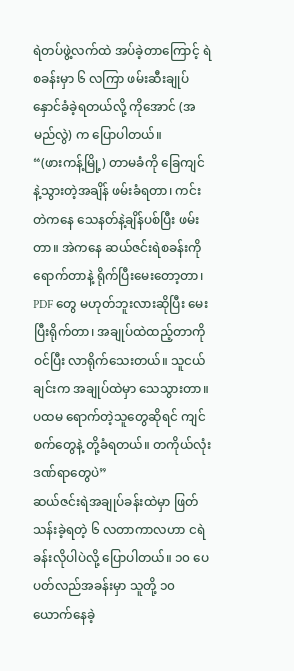ရဲတပ်ဖွဲ့လက်ထဲ အပ်ခဲ့တာကြောင့် ရဲစခန်းမှာ ၆ လကြာ ဖမ်းဆီးချုပ်နှောင်ခံခဲ့ရတယ်လို့ ကိုအောင် (အမည်လွဲ) က ပြောပါတယ်။
“(ဖားကန့်မြို့) တာမခံကို ခြေကျင်နဲ့သွားတဲ့အချိန် ဖမ်းခံရတာ၊ ကင်းတဲကနေ သေနတ်နဲ့ချိန်ပစ်ပြီး ဖမ်းတာ။ အဲကနေ ဆယ်ဇင်းရဲစခန်းကို ရောက်တာနဲ့ ရိုက်ပြီးမေးတော့တာ၊ PDF တွေ မဟုတ်ဘူးလားဆိုပြီး မေးပြီးရိုက်တာ၊ အချုပ်ထဲထည့်တာကိုဝင်ပြီး လာရိုက်သေးတယ်။ သူငယ်ချင်းက အချုပ်ထဲမှာ သေသွားတာ။ ပထမ ရောက်တဲ့သူတွေဆိုရင် ကျင်စက်တွေနဲ့ တို့ခံရတယ်။ တကိုယ်လုံး ဒဏ်ရာတွေပဲ”
ဆယ်ဇင်းရဲအချုပ်ခန်းထဲမှာ ဖြတ်သန်းခဲ့ရတဲ့ ၆ လတာကာလဟာ ငရဲခန်းလိုပါပဲလို့ ပြောပါတယ်။ ၁၀ ပေ ပတ်လည်အခန်းမှာ သူတို့ ၁၀ ယောက်နေခဲ့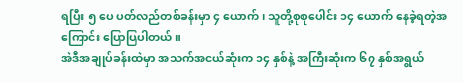ရပြီး ၅ ပေ ပတ်လည်တစ်ခန်းမှာ ၄ ယောက်၊ သူတို့စုစုပေါင်း ၁၄ ယောက် နေခဲ့ရတဲ့အကြောင်း ပြောပြပါတယ်။
အဲဒီအချုပ်ခန်းထဲမှာ အသက်အငယ်ဆုံးက ၁၄ နှစ်နဲ့ အကြီးဆုံးက ၆၇ နှစ်အရွယ်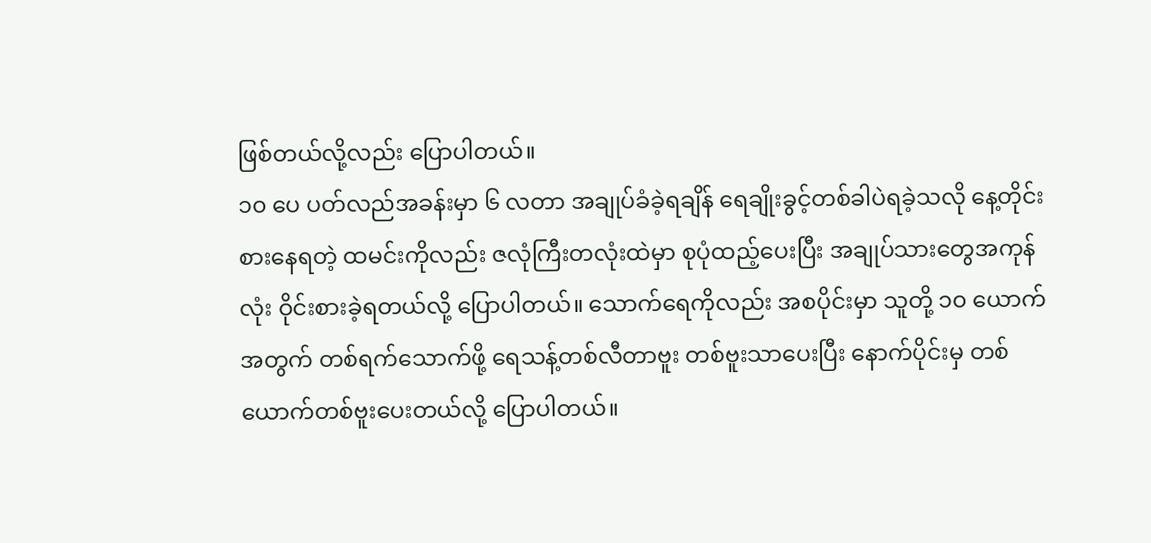ဖြစ်တယ်လို့လည်း ပြောပါတယ်။
၁၀ ပေ ပတ်လည်အခန်းမှာ ၆ လတာ အချုပ်ခံခဲ့ရချိန် ရေချိုးခွင့်တစ်ခါပဲရခဲ့သလို နေ့တိုင်းစားနေရတဲ့ ထမင်းကိုလည်း ဇလုံကြီးတလုံးထဲမှာ စုပုံထည့်ပေးပြီး အချုပ်သားတွေအကုန်လုံး ဝိုင်းစားခဲ့ရတယ်လို့ ပြောပါတယ်။ သောက်ရေကိုလည်း အစပိုင်းမှာ သူတို့ ၁၀ ယောက်အတွက် တစ်ရက်သောက်ဖို့ ရေသန့်တစ်လီတာဗူး တစ်ဗူးသာပေးပြီး နောက်ပိုင်းမှ တစ်ယောက်တစ်ဗူးပေးတယ်လို့ ပြောပါတယ်။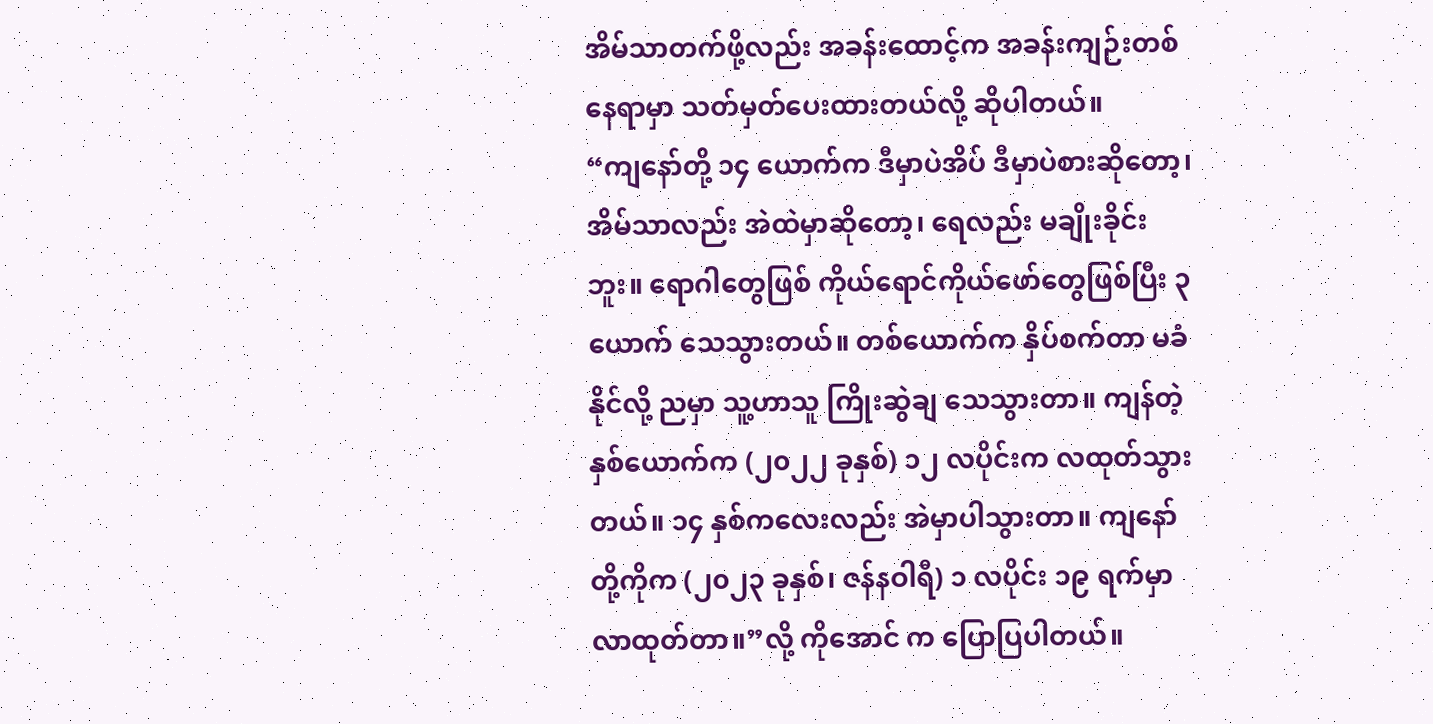အိမ်သာတက်ဖို့လည်း အခန်းထောင့်က အခန်းကျဉ်းတစ်နေရာမှာ သတ်မှတ်ပေးထားတယ်လို့ ဆိုပါတယ်။
“ကျနော်တို့ ၁၄ ယောက်က ဒီမှာပဲအိပ် ဒီမှာပဲစားဆိုတော့၊ အိမ်သာလည်း အဲထဲမှာဆိုတော့၊ ရေလည်း မချိုးခိုင်းဘူး။ ရောဂါတွေဖြစ် ကိုယ်ရောင်ကိုယ်ဖော်တွေဖြစ်ပြီး ၃ ယောက် သေသွားတယ်။ တစ်ယောက်က နှိပ်စက်တာ မခံနိုင်လို့ ညမှာ သူ့ဟာသူ ကြိုးဆွဲချ သေသွားတာ။ ကျန်တဲ့နှစ်ယောက်က (၂၀၂၂ ခုနှစ်) ၁၂ လပိုင်းက လထုတ်သွားတယ်။ ၁၄ နှစ်ကလေးလည်း အဲမှာပါသွားတာ။ ကျနော်တို့ကိုက (၂၀၂၃ ခုနှစ်၊ ဇန်နဝါရီ) ၁ လပိုင်း ၁၉ ရက်မှာ လာထုတ်တာ။”လို့ ကိုအောင် က ပြောပြပါတယ်။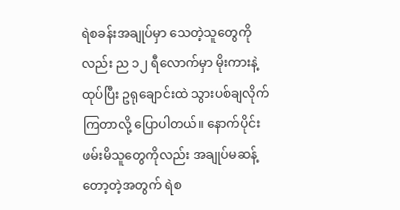ရဲစခန်းအချုပ်မှာ သေတဲ့သူတွေကိုလည်း ည ၁၂ ရီလောက်မှာ မိုးကားနဲ့ထုပ်ပြီး ဥရုချောင်းထဲ သွားပစ်ချလိုက်ကြတာလို့ ပြောပါတယ်။ နောက်ပိုင်း ဖမ်းမိသူတွေကိုလည်း အချုပ်မဆန့်တော့တဲ့အတွက် ရဲစ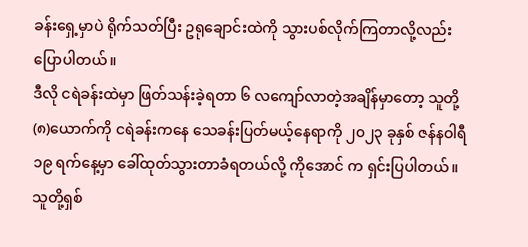ခန်းရှေ့မှာပဲ ရိုက်သတ်ပြီး ဥရုချောင်းထဲကို သွားပစ်လိုက်ကြတာလို့လည်း ပြောပါတယ်။
ဒီလို ငရဲခန်းထဲမှာ ဖြတ်သန်းခဲ့ရတာ ၆ လကျော်လာတဲ့အချိန်မှာတော့ သူတို့ (၈)ယောက်ကို ငရဲခန်းကနေ သေခန်းပြတ်မယ့်နေရာကို ၂၀၂၃ ခုနှစ် ဇန်နဝါရီ ၁၉ ရက်နေ့မှာ ခေါ်ထုတ်သွားတာခံရတယ်လို့ ကိုအောင် က ရှင်းပြပါတယ်။
သူတို့ရှစ်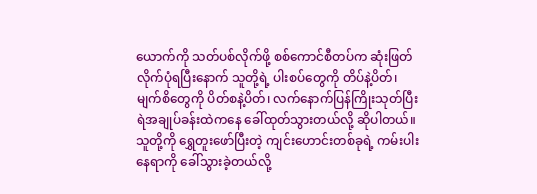ယောက်ကို သတ်ပစ်လိုက်ဖို့ စစ်ကောင်စီတပ်က ဆုံးဖြတ်လိုက်ပုံရပြီးနောက် သူတို့ရဲ့ ပါးစပ်တွေကို တိပ်နဲ့ပိတ်၊ မျက်စိတွေကို ပိတ်စနဲ့ပိတ်၊ လက်နောက်ပြန်ကြိုးသုတ်ပြီး ရဲအချုပ်ခန်းထဲကနေ ခေါ်ထုတ်သွားတယ်လို့ ဆိုပါတယ်။ သူတို့ကို ရွှေတူးဖော်ပြီးတဲ့ ကျင်းဟောင်းတစ်ခုရဲ့ ကမ်းပါးနေရာကို ခေါ်သွားခဲ့တယ်လို့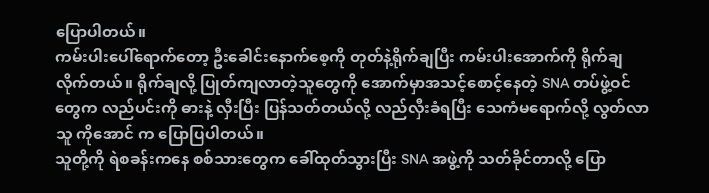ပြောပါတယ်။
ကမ်းပါးပေါ်ရောက်တော့ ဦးခေါင်းနောက်စေ့ကို တုတ်နဲ့ရိုက်ချပြီး ကမ်းပါးအောက်ကို ရိုက်ချလိုက်တယ်။ ရိုက်ချလို့ ပြုတ်ကျလာတဲ့သူတွေကို အောက်မှာအသင့်စောင့်နေတဲ့ SNA တပ်ဖွဲ့ဝင်တွေက လည်ပင်းကို ဓားနဲ့ လှီးပြီး ပြန်သတ်တယ်လို့ လည်လှီးခံရပြီး သေကံမရောက်လို့ လွတ်လာသူ ကိုအောင် က ပြောပြပါတယ်။
သူတို့ကို ရဲစခန်းကနေ စစ်သားတွေက ခေါ်ထုတ်သွားပြီး SNA အဖွဲ့ကို သတ်ခိုင်တာလို့ ပြော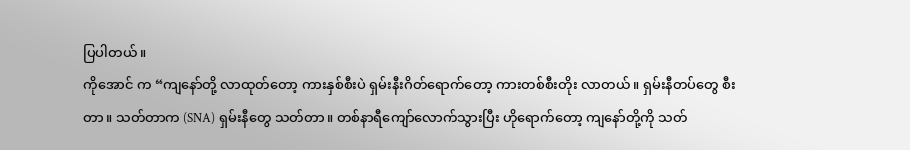ပြပါတယ်။
ကိုအောင် က “ကျနော်တို့ လာထုတ်တော့ ကားနှစ်စီးပဲ ရှမ်းနီးဂိတ်ရောက်တော့ ကားတစ်စီးတိုး လာတယ်။ ရှမ်းနီတပ်တွေ စီးတာ။ သတ်တာက (SNA) ရှမ်းနီတွေ သတ်တာ။ တစ်နာရီကျော်လောက်သွားပြီး ဟိုရောက်တော့ ကျနော်တို့ကို သတ်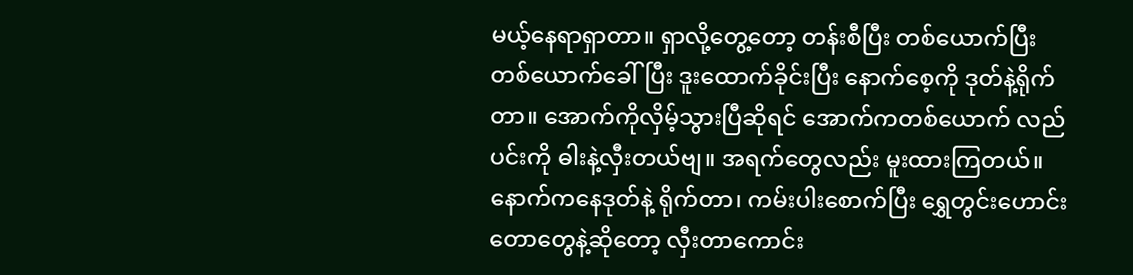မယ့်နေရာရှာတာ။ ရှာလို့တွေ့တော့ တန်းစီပြီး တစ်ယောက်ပြီး တစ်ယောက်ခေါ်ပြီး ဒူးထောက်ခိုင်းပြီး နောက်စေ့ကို ဒုတ်နဲ့ရိုက်တာ။ အောက်ကိုလှိမ့်သွားပြီဆိုရင် အောက်ကတစ်ယောက် လည်ပင်းကို ဓါးနဲ့လှီးတယ်ဗျ။ အရက်တွေလည်း မူးထားကြတယ်။ နောက်ကနေဒုတ်နဲ့ ရိုက်တာ၊ ကမ်းပါးစောက်ပြီး ရွှေတွင်းဟောင်း တောတွေနဲ့ဆိုတော့ လှီးတာကောင်း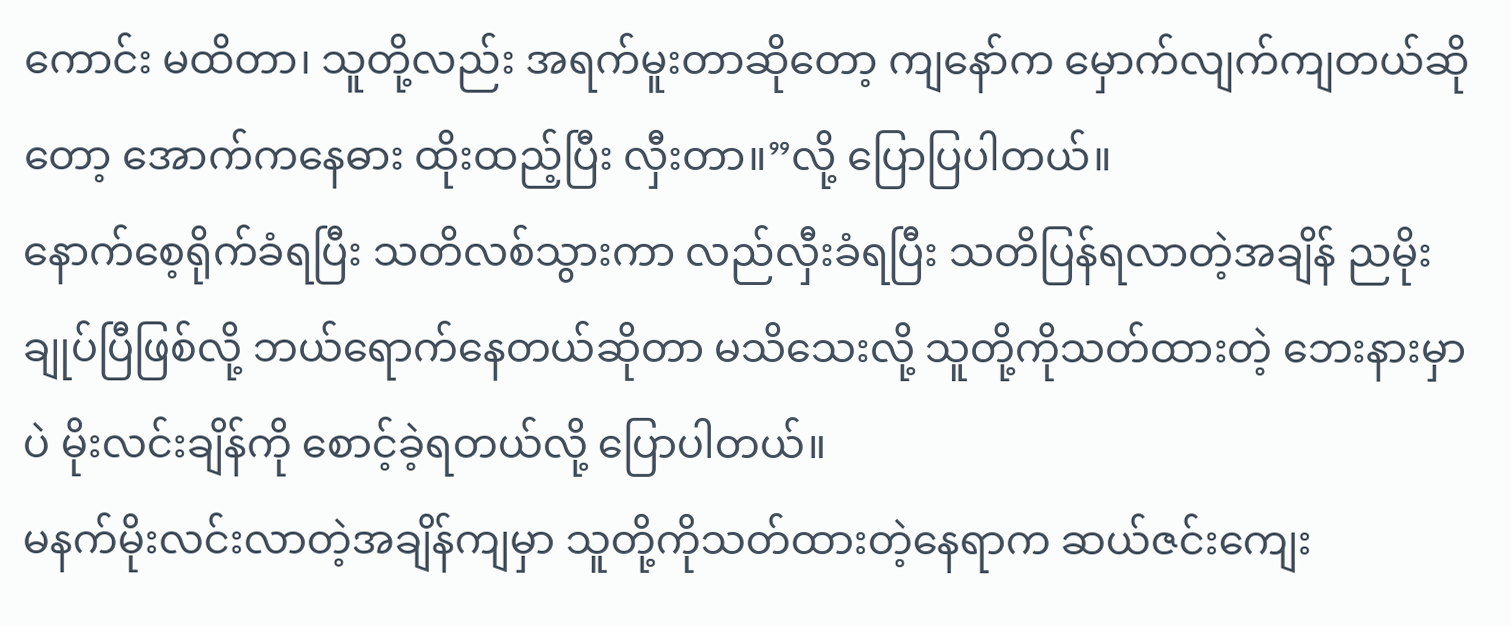ကောင်း မထိတာ၊ သူတို့လည်း အရက်မူးတာဆိုတော့ ကျနော်က မှောက်လျက်ကျတယ်ဆိုတော့ အောက်ကနေဓား ထိုးထည့်ပြီး လှီးတာ။”လို့ ပြောပြပါတယ်။
နောက်စေ့ရိုက်ခံရပြီး သတိလစ်သွားကာ လည်လှီးခံရပြီး သတိပြန်ရလာတဲ့အချိန် ညမိုးချုပ်ပြီဖြစ်လို့ ဘယ်ရောက်နေတယ်ဆိုတာ မသိသေးလို့ သူတို့ကိုသတ်ထားတဲ့ ဘေးနားမှာပဲ မိုးလင်းချိန်ကို စောင့်ခဲ့ရတယ်လို့ ပြောပါတယ်။
မနက်မိုးလင်းလာတဲ့အချိန်ကျမှာ သူတို့ကိုသတ်ထားတဲ့နေရာက ဆယ်ဇင်းကျေး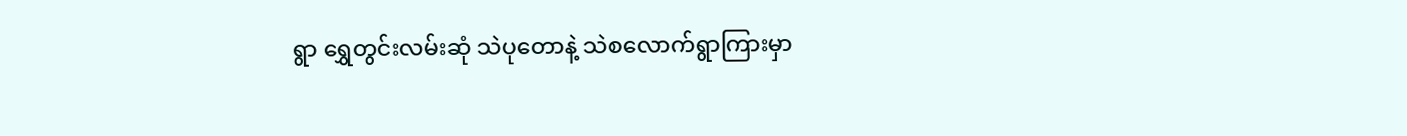ရွာ ရွှေတွင်းလမ်းဆုံ သဲပုတောနဲ့ သဲစလောက်ရွာကြားမှာ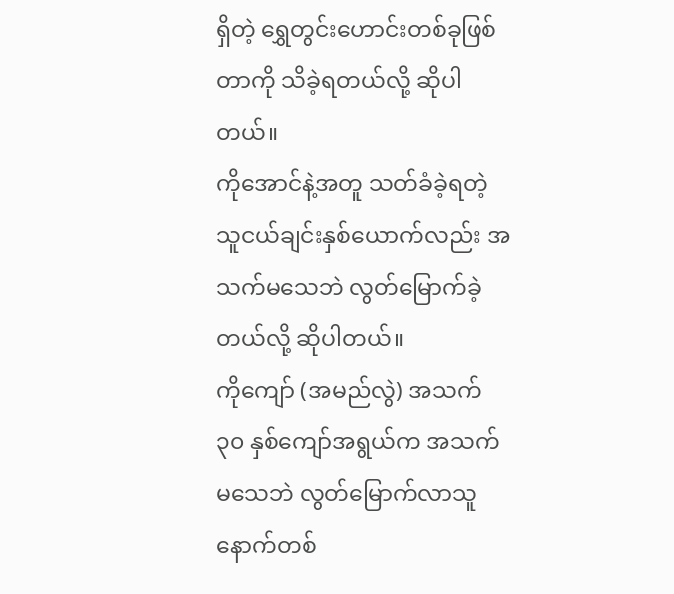ရှိတဲ့ ရွှေတွင်းဟောင်းတစ်ခုဖြစ်တာကို သိခဲ့ရတယ်လို့ ဆိုပါတယ်။
ကိုအောင်နဲ့အတူ သတ်ခံခဲ့ရတဲ့ သူငယ်ချင်းနှစ်ယောက်လည်း အသက်မသေဘဲ လွတ်မြောက်ခဲ့တယ်လို့ ဆိုပါတယ်။
ကိုကျော် (အမည်လွဲ) အသက် ၃၀ နှစ်ကျော်အရွယ်က အသက်မသေဘဲ လွတ်မြောက်လာသူ နောက်တစ်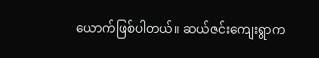ယောက်ဖြစ်ပါတယ်။ ဆယ်ဇင်းကျေးရွာက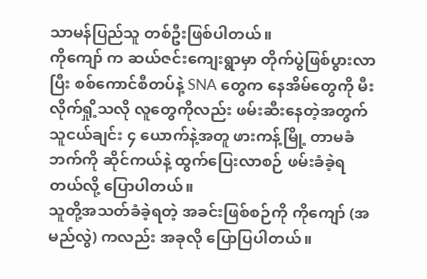သာမန်ပြည်သူ တစ်ဦးဖြစ်ပါတယ်။
ကိုကျော် က ဆယ်ဇင်းကျေးရွာမှာ တိုက်ပွဲဖြစ်ပွားလာပြီး စစ်ကောင်စီတပ်နဲ့ SNA တွေက နေအိမ်တွေကို မီးလိုက်ရှို့သလို လူတွေကိုလည်း ဖမ်းဆီးနေတဲ့အတွက် သူငယ်ချင်း ၄ ယောက်နဲ့အတူ ဖားကန့်မြို့ တာမခံဘက်ကို ဆိုင်ကယ်နဲ့ ထွက်ပြေးလာစဉ် ဖမ်းခံခဲ့ရတယ်လို့ ပြောပါတယ်။
သူတို့အသတ်ခံခဲ့ရတဲ့ အခင်းဖြစ်စဉ်ကို ကိုကျော် (အမည်လွဲ) ကလည်း အခုလို ပြောပြပါတယ်။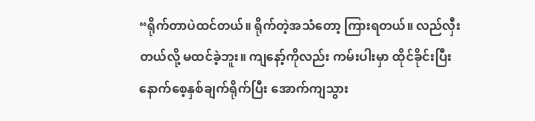“ရိုက်တာပဲထင်တယ်။ ရိုက်တဲ့အသံတော့ ကြားရတယ်။ လည်လှီးတယ်လို့ မထင်ခဲ့ဘူး။ ကျနော့်ကိုလည်း ကမ်းပါးမှာ ထိုင်ခိုင်းပြီး နောက်စေ့နှစ်ချက်ရိုက်ပြီး အောက်ကျသွား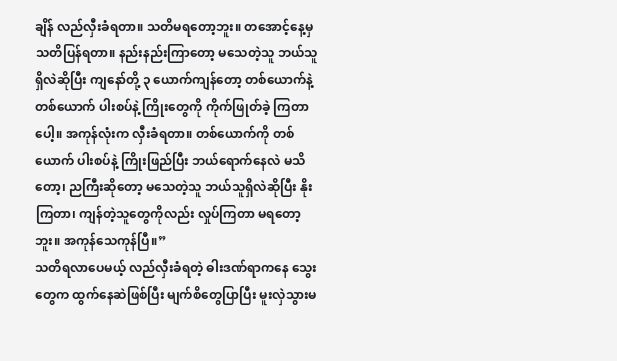ချိန် လည်လှီးခံရတာ။ သတိမရတော့ဘူး။ တအောင့်နေ့မှ သတိပြန်ရတာ။ နည်းနည်းကြာတော့ မသေတဲ့သူ ဘယ်သူရှိလဲဆိုပြီး ကျနော်တို့ ၃ ယောက်ကျန်တော့ တစ်ယောက်နဲ့တစ်ယောက် ပါးစပ်နဲ့ ကြိုးတွေကို ကိုက်ဖြုတ်ခဲ့ ကြတာပေါ့။ အကုန်လုံးက လှီးခံရတာ။ တစ်ယောက်ကို တစ်ယောက် ပါးစပ်နဲ့ ကြိုးဖြည်ပြီး ဘယ်ရောက်နေလဲ မသိတော့၊ ညကြီးဆိုတော့ မသေတဲ့သူ ဘယ်သူရှိလဲဆိုပြီး နိုးကြတာ၊ ကျန်တဲ့သူတွေကိုလည်း လှုပ်ကြတာ မရတော့ဘူး။ အကုန်သေကုန်ပြီ။”
သတိရလာပေမယ့် လည်လှီးခံရတဲ့ ဓါးဒဏ်ရာကနေ သွေးတွေက ထွက်နေဆဲဖြစ်ပြီး မျက်စိတွေပြာပြီး မူးလှဲသွားမ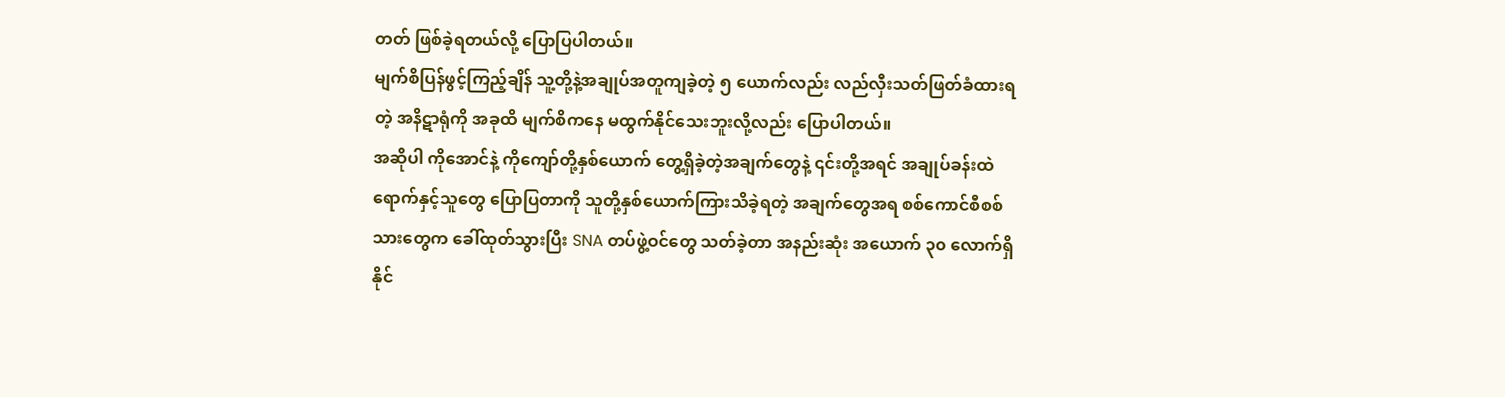တတ် ဖြစ်ခဲ့ရတယ်လို့ ပြောပြပါတယ်။
မျက်စိပြန်ဖွင့်ကြည့်ချိန် သူ့တို့နဲ့အချုပ်အတူကျခဲ့တဲ့ ၅ ယောက်လည်း လည်လှီးသတ်ဖြတ်ခံထားရတဲ့ အနိဋာရုံကို အခုထိ မျက်စိကနေ မထွက်နိုင်သေးဘူးလို့လည်း ပြောပါတယ်။
အဆိုပါ ကိုအောင်နဲ့ ကိုကျော်တို့နှစ်ယောက် တွေ့ရှိခဲ့တဲ့အချက်တွေနဲ့ ၎င်းတို့အရင် အချုပ်ခန်းထဲ ရောက်နှင့်သူတွေ ပြောပြတာကို သူတို့နှစ်ယောက်ကြားသိခဲ့ရတဲ့ အချက်တွေအရ စစ်ကောင်စီစစ်သားတွေက ခေါ်ထုတ်သွားပြီး SNA တပ်ဖွဲ့ဝင်တွေ သတ်ခဲ့တာ အနည်းဆုံး အယောက် ၃၀ လောက်ရှိနိုင်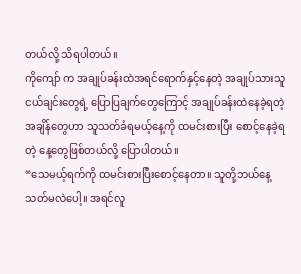တယ်လို့ သိရပါတယ်။
ကိုကျော် က အချုပ်ခန်းထဲအရင်ရောက်နှင့်နေတဲ့ အချုပ်သားသူငယ်ချင်းတွေရဲ့ ပြောပြချက်တွေကြောင့် အချုပ်ခန်းထဲနေခဲ့ရတဲ့အချိန်တွေဟာ သူသတ်ခံရမယ့်နေ့ကို ထမင်းစားပြီး စောင့်နေခဲ့ရတဲ့ နေ့တွေဖြစ်တယ်လို့ ပြောပါတယ်။
“သေမယ့်ရက်ကို ထမင်းစားပြီးစောင့်နေတာ။ သူတို့ဘယ်နေ့ သတ်မလဲပေါ့။ အရင်လူ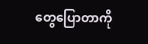တွေပြောတာကို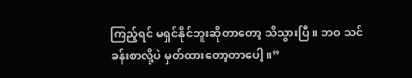ကြည့်ရင် မရှင်နိုင်ဘူးဆိုတာတော့ သိသွားပြီ။ ဘဝ သင်ခန်းစာလို့ပဲ မှတ်ထားတော့တာပေါ့။”